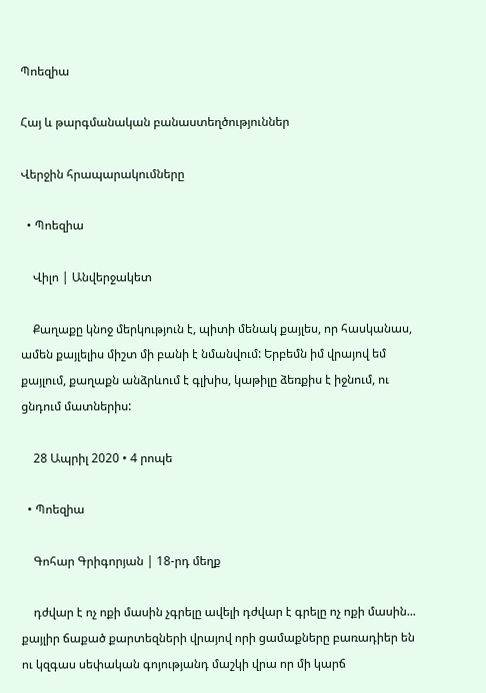Պոեզիա

Հայ և թարգմանական բանաստեղծություններ

Վերջին հրապարակումները

  • Պոեզիա

    Վիլո | Անվերջակետ

    Քաղաքը կնոջ մերկություն է, պիտի մենակ քայլես, որ հասկանաս, ամեն քայլելիս միշտ մի բանի է նմանվում: Երբեմն իմ վրայով եմ քայլում, քաղաքն անձրևում է գլխիս, կաթիլը ձեռքիս է իջնում, ու ցնդում մատներիս:

    28 Ապրիլ 2020 • 4 րոպե

  • Պոեզիա

    Գոհար Գրիգորյան | 18-րդ մեղք

    դժվար է ոչ ոքի մասին չգրելը ավելի դժվար է գրելը ոչ ոքի մասին... քայլիր ճաքած քարտեզների վրայով որի ցամաքները բառադիեր են ու կզգաս սեփական գոյությանդ մաշկի վրա որ մի կարճ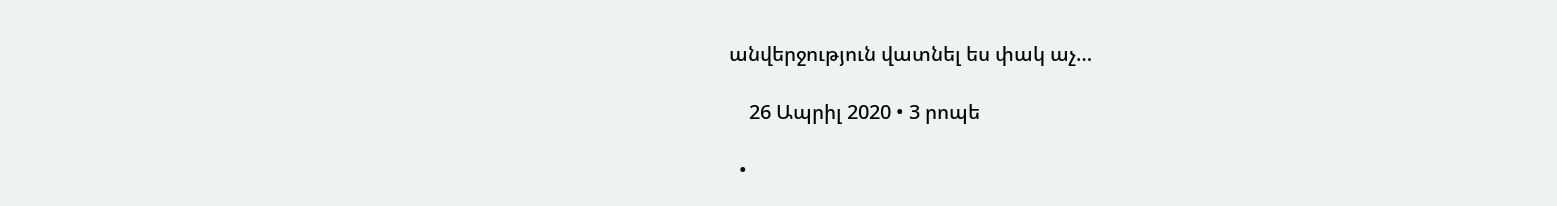անվերջություն վատնել ես փակ աչ…

    26 Ապրիլ 2020 • 3 րոպե

  •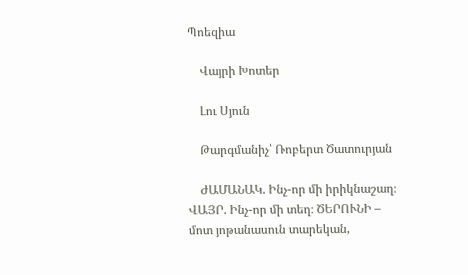Պոեզիա

    Վայրի Խոտեր

    Լու Սյուն

    Թարգմանիչ՝ Ռոբերտ Ծատուրյան

    ԺԱՄԱՆԱԿ. Ինչ-որ մի իրիկնաշաղ։ ՎԱՅՐ. Ինչ-որ մի տեղ։ ԾԵՐՈՒՆԻ – մոտ յոթանասուն տարեկան,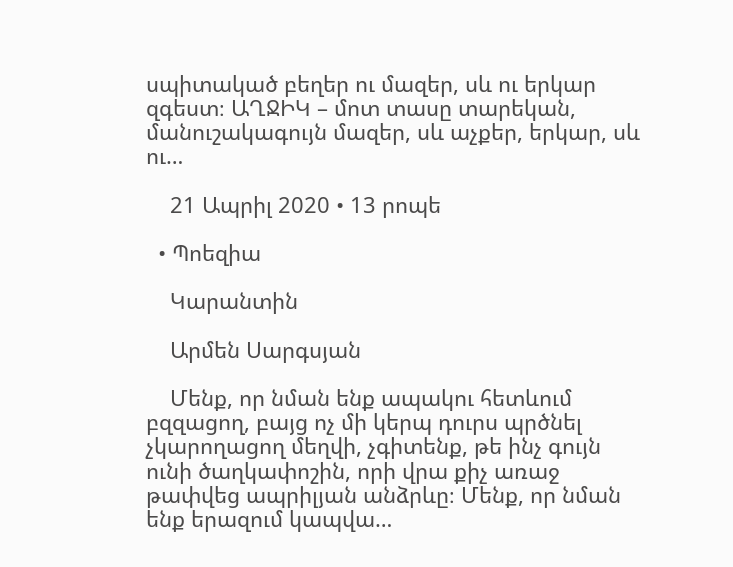սպիտակած բեղեր ու մազեր, սև ու երկար զգեստ։ ԱՂՋԻԿ – մոտ տասը տարեկան, մանուշակագույն մազեր, սև աչքեր, երկար, սև ու…

    21 Ապրիլ 2020 • 13 րոպե

  • Պոեզիա

    Կարանտին

    Արմեն Սարգսյան

    Մենք, որ նման ենք ապակու հետևում բզզացող, բայց ոչ մի կերպ դուրս պրծնել չկարողացող մեղվի, չգիտենք, թե ինչ գույն ունի ծաղկափոշին, որի վրա քիչ առաջ թափվեց ապրիլյան անձրևը։ Մենք, որ նման ենք երազում կապվա…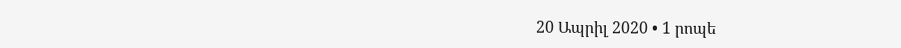20 Ապրիլ 2020 • 1 րոպե